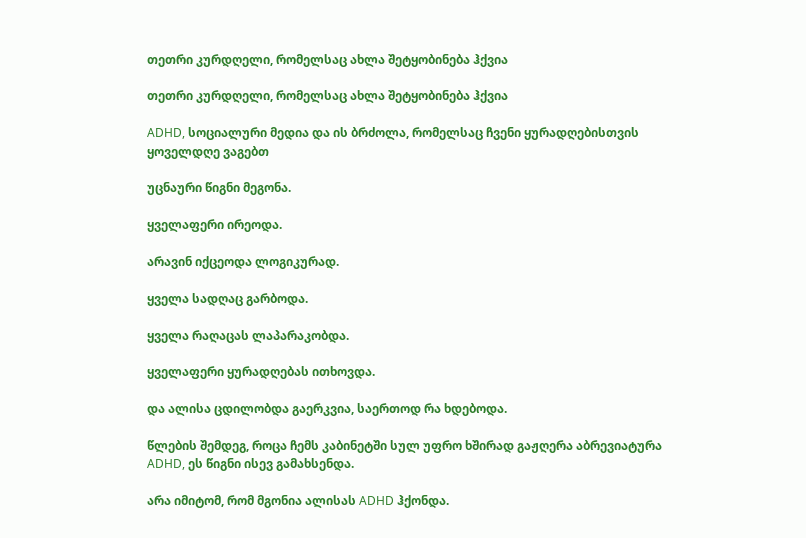თეთრი კურდღელი, რომელსაც ახლა შეტყობინება ჰქვია

თეთრი კურდღელი, რომელსაც ახლა შეტყობინება ჰქვია

ADHD, სოციალური მედია და ის ბრძოლა, რომელსაც ჩვენი ყურადღებისთვის ყოველდღე ვაგებთ

უცნაური წიგნი მეგონა.

ყველაფერი ირეოდა.

არავინ იქცეოდა ლოგიკურად.

ყველა სადღაც გარბოდა.

ყველა რაღაცას ლაპარაკობდა.

ყველაფერი ყურადღებას ითხოვდა.

და ალისა ცდილობდა გაერკვია, საერთოდ რა ხდებოდა.

წლების შემდეგ, როცა ჩემს კაბინეტში სულ უფრო ხშირად გაჟღერა აბრევიატურა ADHD, ეს წიგნი ისევ გამახსენდა.

არა იმიტომ, რომ მგონია ალისას ADHD ჰქონდა.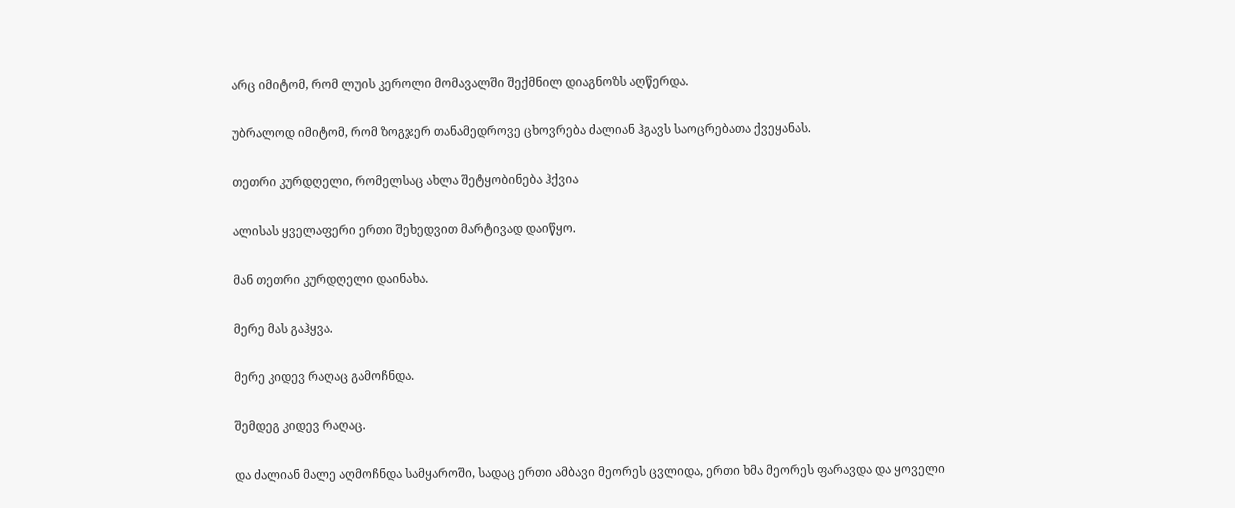არც იმიტომ, რომ ლუის კეროლი მომავალში შექმნილ დიაგნოზს აღწერდა.

უბრალოდ იმიტომ, რომ ზოგჯერ თანამედროვე ცხოვრება ძალიან ჰგავს საოცრებათა ქვეყანას.

თეთრი კურდღელი, რომელსაც ახლა შეტყობინება ჰქვია

ალისას ყველაფერი ერთი შეხედვით მარტივად დაიწყო.

მან თეთრი კურდღელი დაინახა.

მერე მას გაჰყვა.

მერე კიდევ რაღაც გამოჩნდა.

შემდეგ კიდევ რაღაც.

და ძალიან მალე აღმოჩნდა სამყაროში, სადაც ერთი ამბავი მეორეს ცვლიდა, ერთი ხმა მეორეს ფარავდა და ყოველი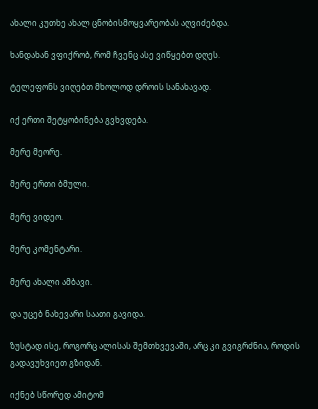ახალი კუთხე ახალ ცნობისმოყვარეობას აღვიძებდა.

ხანდახან ვფიქრობ, რომ ჩვენც ასე ვიწყებთ დღეს.

ტელეფონს ვიღებთ მხოლოდ დროის სანახავად.

იქ ერთი შეტყობინება გვხვდება.

მერე მეორე.

მერე ერთი ბმული.

მერე ვიდეო.

მერე კომენტარი.

მერე ახალი ამბავი.

და უცებ ნახევარი საათი გავიდა.

ზუსტად ისე, როგორც ალისას შემთხვევაში, არც კი გვიგრძნია, როდის გადავუხვიეთ გზიდან.

იქნებ სწორედ ამიტომ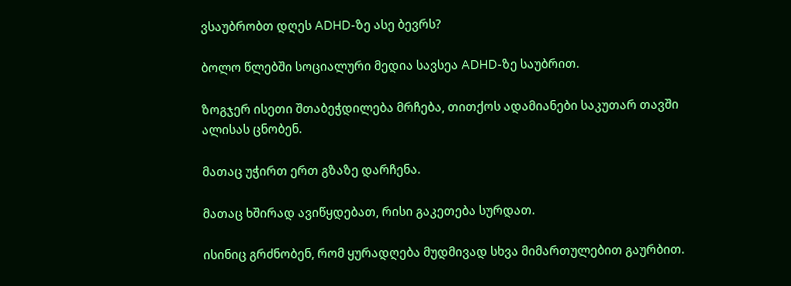ვსაუბრობთ დღეს ADHD-ზე ასე ბევრს?

ბოლო წლებში სოციალური მედია სავსეა ADHD-ზე საუბრით.

ზოგჯერ ისეთი შთაბეჭდილება მრჩება, თითქოს ადამიანები საკუთარ თავში ალისას ცნობენ.

მათაც უჭირთ ერთ გზაზე დარჩენა.

მათაც ხშირად ავიწყდებათ, რისი გაკეთება სურდათ.

ისინიც გრძნობენ, რომ ყურადღება მუდმივად სხვა მიმართულებით გაურბით.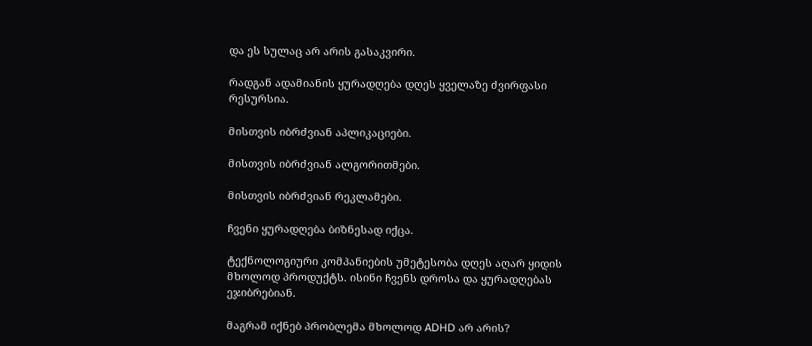და ეს სულაც არ არის გასაკვირი.

რადგან ადამიანის ყურადღება დღეს ყველაზე ძვირფასი რესურსია.

მისთვის იბრძვიან აპლიკაციები.

მისთვის იბრძვიან ალგორითმები.

მისთვის იბრძვიან რეკლამები.

ჩვენი ყურადღება ბიზნესად იქცა.

ტექნოლოგიური კომპანიების უმეტესობა დღეს აღარ ყიდის მხოლოდ პროდუქტს. ისინი ჩვენს დროსა და ყურადღებას ეჯიბრებიან.

მაგრამ იქნებ პრობლემა მხოლოდ ADHD არ არის?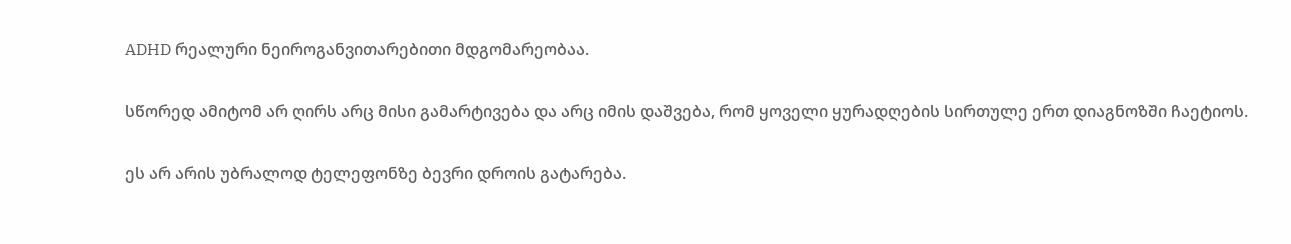ADHD რეალური ნეიროგანვითარებითი მდგომარეობაა.

სწორედ ამიტომ არ ღირს არც მისი გამარტივება და არც იმის დაშვება, რომ ყოველი ყურადღების სირთულე ერთ დიაგნოზში ჩაეტიოს.

ეს არ არის უბრალოდ ტელეფონზე ბევრი დროის გატარება.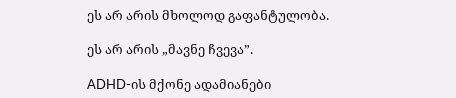ეს არ არის მხოლოდ გაფანტულობა.

ეს არ არის „მავნე ჩვევა”.

ADHD-ის მქონე ადამიანები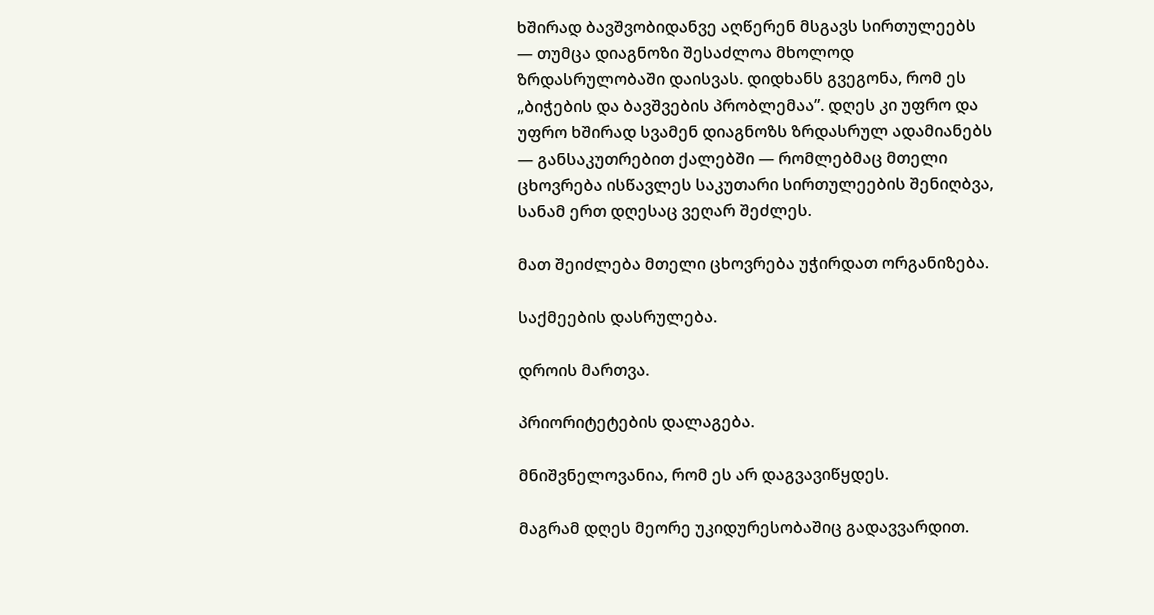ხშირად ბავშვობიდანვე აღწერენ მსგავს სირთულეებს — თუმცა დიაგნოზი შესაძლოა მხოლოდ ზრდასრულობაში დაისვას. დიდხანს გვეგონა, რომ ეს „ბიჭების და ბავშვების პრობლემაა”. დღეს კი უფრო და უფრო ხშირად სვამენ დიაგნოზს ზრდასრულ ადამიანებს — განსაკუთრებით ქალებში — რომლებმაც მთელი ცხოვრება ისწავლეს საკუთარი სირთულეების შენიღბვა, სანამ ერთ დღესაც ვეღარ შეძლეს.

მათ შეიძლება მთელი ცხოვრება უჭირდათ ორგანიზება.

საქმეების დასრულება.

დროის მართვა.

პრიორიტეტების დალაგება.

მნიშვნელოვანია, რომ ეს არ დაგვავიწყდეს.

მაგრამ დღეს მეორე უკიდურესობაშიც გადავვარდით.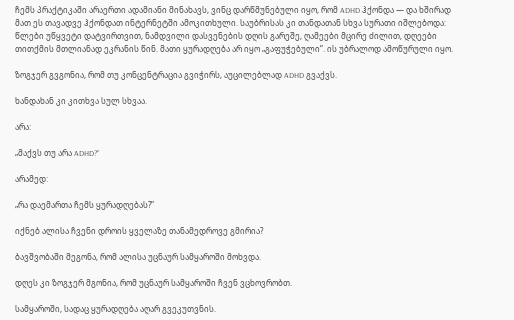ჩემს პრაქტიკაში არაერთი ადამიანი მინახავს, ვინც დარწმუნებული იყო, რომ ADHD ჰქონდა — და ხშირად მათ ეს თავადვე ჰქონდათ ინტერნეტში ამოკითხული. საუბრისას კი თანდათან სხვა სურათი იშლებოდა: წლები უწყვეტი დატვირთვით, ნამდვილი დასვენების დღის გარეშე, ღამეები მცირე ძილით, დღეები თითქმის მთლიანად ეკრანის წინ. მათი ყურადღება არ იყო „გაფუჭებული”. ის უბრალოდ ამოწურული იყო.

ზოგჯერ გვგონია, რომ თუ კონცენტრაცია გვიჭირს, აუცილებლად ADHD გვაქვს.

ხანდახან კი კითხვა სულ სხვაა.

არა:

„მაქვს თუ არა ADHD?”

არამედ:

„რა დაემართა ჩემს ყურადღებას?”

იქნებ ალისა ჩვენი დროის ყველაზე თანამედროვე გმირია?

ბავშვობაში მეგონა, რომ ალისა უცნაურ სამყაროში მოხვდა.

დღეს კი ზოგჯერ მგონია, რომ უცნაურ სამყაროში ჩვენ ვცხოვრობთ.

სამყაროში, სადაც ყურადღება აღარ გვეკუთვნის.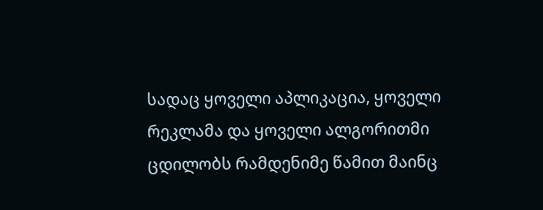სადაც ყოველი აპლიკაცია, ყოველი რეკლამა და ყოველი ალგორითმი ცდილობს რამდენიმე წამით მაინც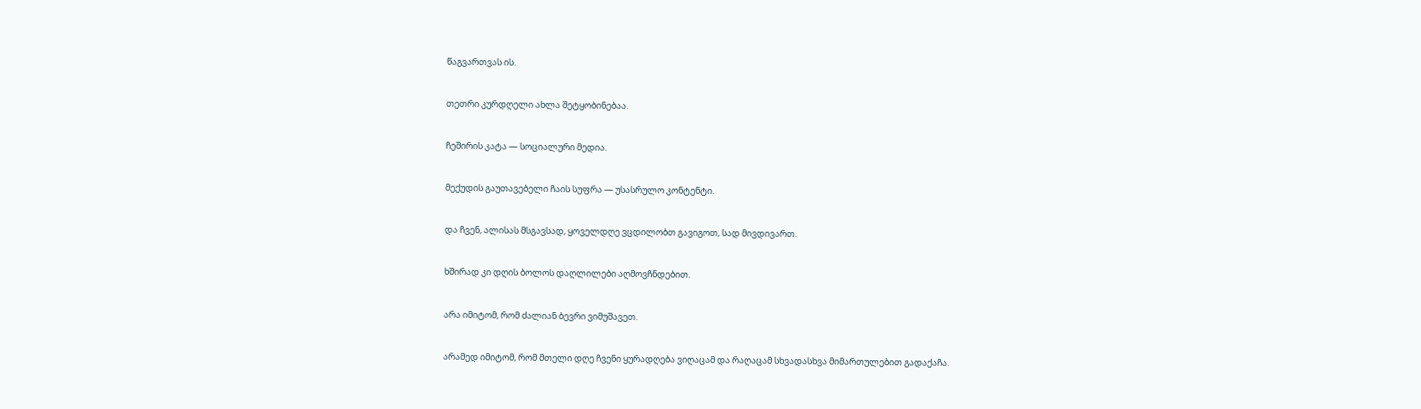წაგვართვას ის.

თეთრი კურდღელი ახლა შეტყობინებაა.

ჩეშირის კატა — სოციალური მედია.

მექუდის გაუთავებელი ჩაის სუფრა — უსასრულო კონტენტი.

და ჩვენ, ალისას მსგავსად, ყოველდღე ვცდილობთ გავიგოთ, სად მივდივართ.

ხშირად კი დღის ბოლოს დაღლილები აღმოვჩნდებით.

არა იმიტომ, რომ ძალიან ბევრი ვიმუშავეთ.

არამედ იმიტომ, რომ მთელი დღე ჩვენი ყურადღება ვიღაცამ და რაღაცამ სხვადასხვა მიმართულებით გადაქაჩა.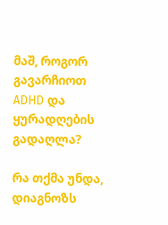მაშ, როგორ გავარჩიოთ ADHD და ყურადღების გადაღლა?

რა თქმა უნდა, დიაგნოზს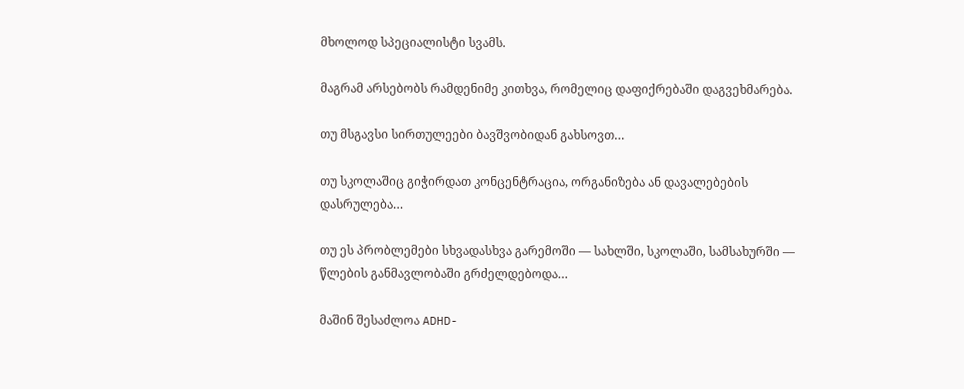მხოლოდ სპეციალისტი სვამს.

მაგრამ არსებობს რამდენიმე კითხვა, რომელიც დაფიქრებაში დაგვეხმარება.

თუ მსგავსი სირთულეები ბავშვობიდან გახსოვთ…

თუ სკოლაშიც გიჭირდათ კონცენტრაცია, ორგანიზება ან დავალებების დასრულება…

თუ ეს პრობლემები სხვადასხვა გარემოში — სახლში, სკოლაში, სამსახურში — წლების განმავლობაში გრძელდებოდა…

მაშინ შესაძლოა ADHD-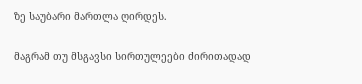ზე საუბარი მართლა ღირდეს.

მაგრამ თუ მსგავსი სირთულეები ძირითადად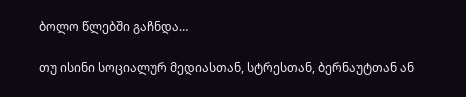ბოლო წლებში გაჩნდა…

თუ ისინი სოციალურ მედიასთან, სტრესთან, ბერნაუტთან ან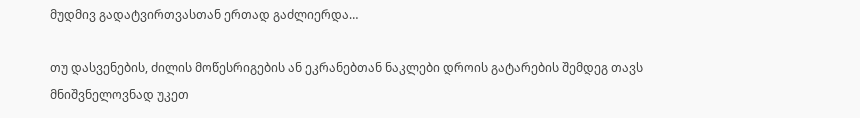მუდმივ გადატვირთვასთან ერთად გაძლიერდა…

თუ დასვენების, ძილის მოწესრიგების ან ეკრანებთან ნაკლები დროის გატარების შემდეგ თავს მნიშვნელოვნად უკეთ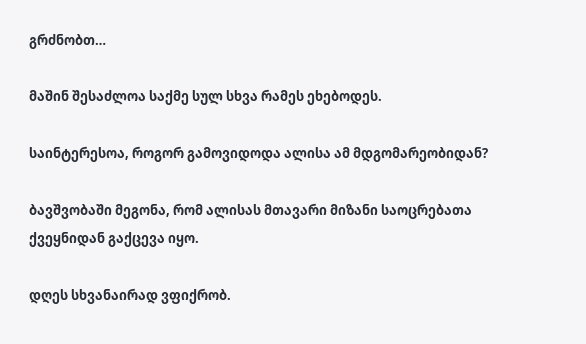გრძნობთ…

მაშინ შესაძლოა საქმე სულ სხვა რამეს ეხებოდეს.

საინტერესოა, როგორ გამოვიდოდა ალისა ამ მდგომარეობიდან?

ბავშვობაში მეგონა, რომ ალისას მთავარი მიზანი საოცრებათა ქვეყნიდან გაქცევა იყო.

დღეს სხვანაირად ვფიქრობ.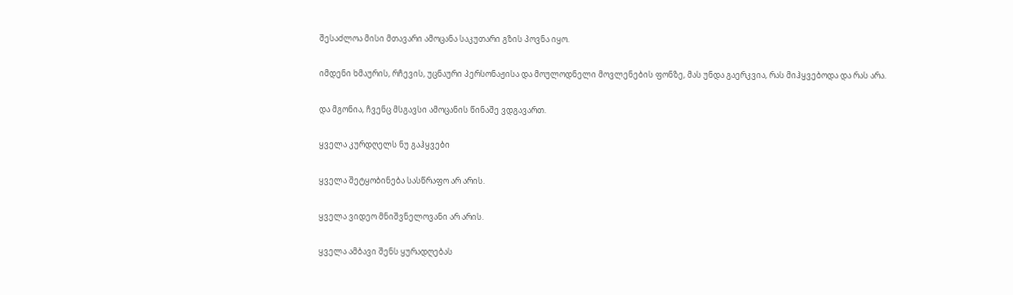შესაძლოა მისი მთავარი ამოცანა საკუთარი გზის პოვნა იყო.

იმდენი ხმაურის, რჩევის, უცნაური პერსონაჟისა და მოულოდნელი მოვლენების ფონზე, მას უნდა გაერკვია, რას მიჰყვებოდა და რას არა.

და მგონია, ჩვენც მსგავსი ამოცანის წინაშე ვდგავართ.

ყველა კურდღელს ნუ გაჰყვები

ყველა შეტყობინება სასწრაფო არ არის.

ყველა ვიდეო მნიშვნელოვანი არ არის.

ყველა ამბავი შენს ყურადღებას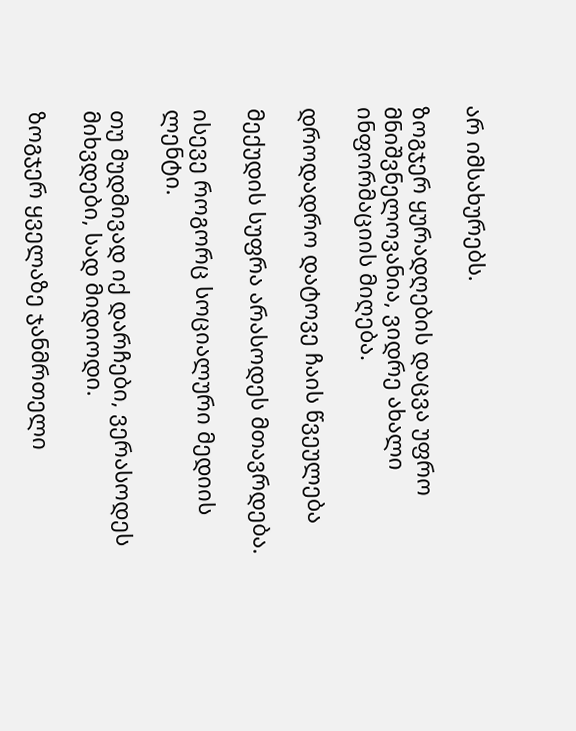არ იმსახურებს.

ზოგჯერ ყურადღების დაცვა უფრო მნიშვნელოვანია, ვიდრე ახალი ინფორმაციის მიღება.

დროდადრო დატოვე ჩაის წვეულება

მექუდის სუფრა არასოდეს მთავრდება.

ისევე როგორც სოციალური მედიის ლენტი.

თუ მუდმივად იქ დარჩები, ვერასოდეს მიხვდები, სად მიდიოდი.

ზოგჯერ ყველაზე ჯანმრთელი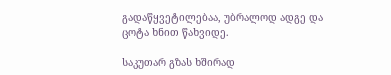გადაწყვეტილებაა, უბრალოდ ადგე და ცოტა ხნით წახვიდე.

საკუთარ გზას ხშირად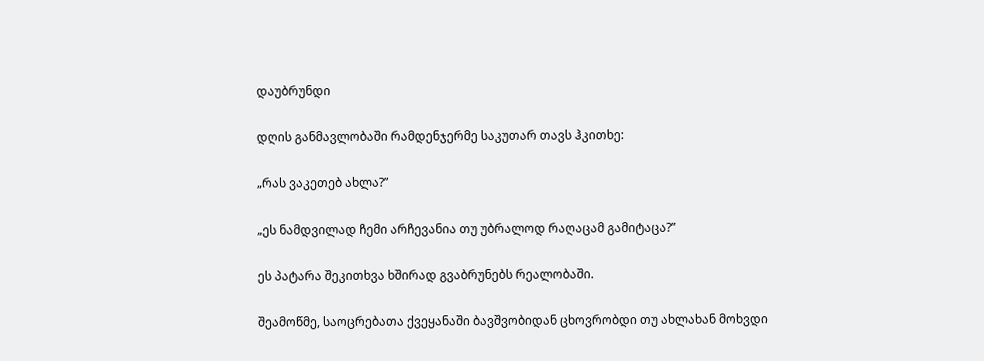დაუბრუნდი

დღის განმავლობაში რამდენჯერმე საკუთარ თავს ჰკითხე:

„რას ვაკეთებ ახლა?”

„ეს ნამდვილად ჩემი არჩევანია თუ უბრალოდ რაღაცამ გამიტაცა?”

ეს პატარა შეკითხვა ხშირად გვაბრუნებს რეალობაში.

შეამოწმე, საოცრებათა ქვეყანაში ბავშვობიდან ცხოვრობდი თუ ახლახან მოხვდი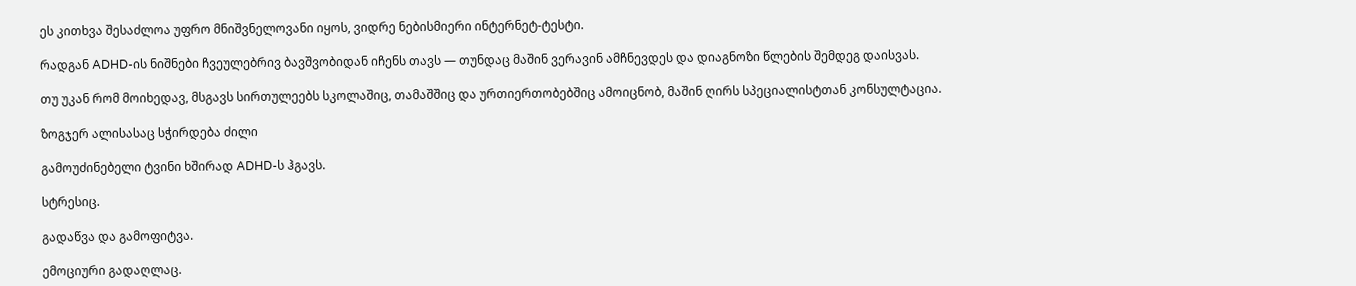ეს კითხვა შესაძლოა უფრო მნიშვნელოვანი იყოს, ვიდრე ნებისმიერი ინტერნეტ-ტესტი.

რადგან ADHD-ის ნიშნები ჩვეულებრივ ბავშვობიდან იჩენს თავს — თუნდაც მაშინ ვერავინ ამჩნევდეს და დიაგნოზი წლების შემდეგ დაისვას.

თუ უკან რომ მოიხედავ, მსგავს სირთულეებს სკოლაშიც, თამაშშიც და ურთიერთობებშიც ამოიცნობ, მაშინ ღირს სპეციალისტთან კონსულტაცია.

ზოგჯერ ალისასაც სჭირდება ძილი

გამოუძინებელი ტვინი ხშირად ADHD-ს ჰგავს.

სტრესიც.

გადაწვა და გამოფიტვა.

ემოციური გადაღლაც.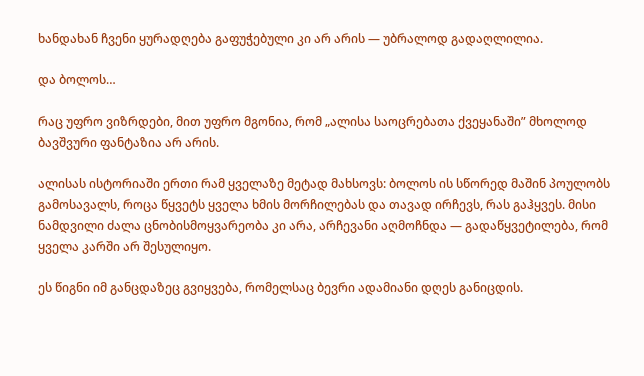ხანდახან ჩვენი ყურადღება გაფუჭებული კი არ არის — უბრალოდ გადაღლილია.

და ბოლოს…

რაც უფრო ვიზრდები, მით უფრო მგონია, რომ „ალისა საოცრებათა ქვეყანაში” მხოლოდ ბავშვური ფანტაზია არ არის.

ალისას ისტორიაში ერთი რამ ყველაზე მეტად მახსოვს: ბოლოს ის სწორედ მაშინ პოულობს გამოსავალს, როცა წყვეტს ყველა ხმის მორჩილებას და თავად ირჩევს, რას გაჰყვეს. მისი ნამდვილი ძალა ცნობისმოყვარეობა კი არა, არჩევანი აღმოჩნდა — გადაწყვეტილება, რომ ყველა კარში არ შესულიყო.

ეს წიგნი იმ განცდაზეც გვიყვება, რომელსაც ბევრი ადამიანი დღეს განიცდის.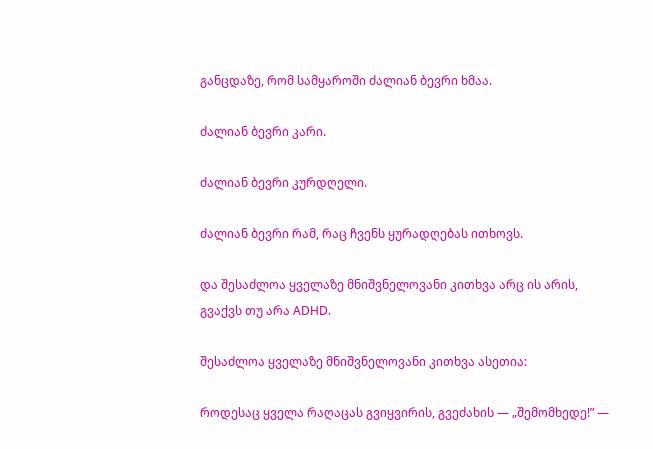განცდაზე, რომ სამყაროში ძალიან ბევრი ხმაა.

ძალიან ბევრი კარი.

ძალიან ბევრი კურდღელი.

ძალიან ბევრი რამ, რაც ჩვენს ყურადღებას ითხოვს.

და შესაძლოა ყველაზე მნიშვნელოვანი კითხვა არც ის არის, გვაქვს თუ არა ADHD.

შესაძლოა ყველაზე მნიშვნელოვანი კითხვა ასეთია:

როდესაც ყველა რაღაცას გვიყვირის, გვეძახის — „შემომხედე!” —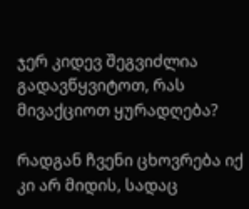ჯერ კიდევ შეგვიძლია გადავწყვიტოთ, რას მივაქციოთ ყურადღება?

რადგან ჩვენი ცხოვრება იქ კი არ მიდის, სადაც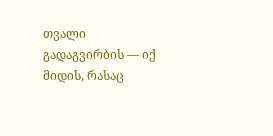თვალი გადაგვირბის — იქ მიდის, რასაც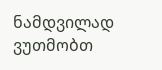ნამდვილად ვუთმობთ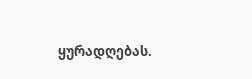ყურადღებას.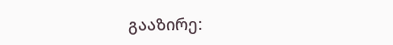გააზირე: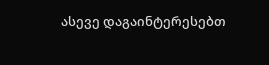ასევე დაგაინტერესებთ